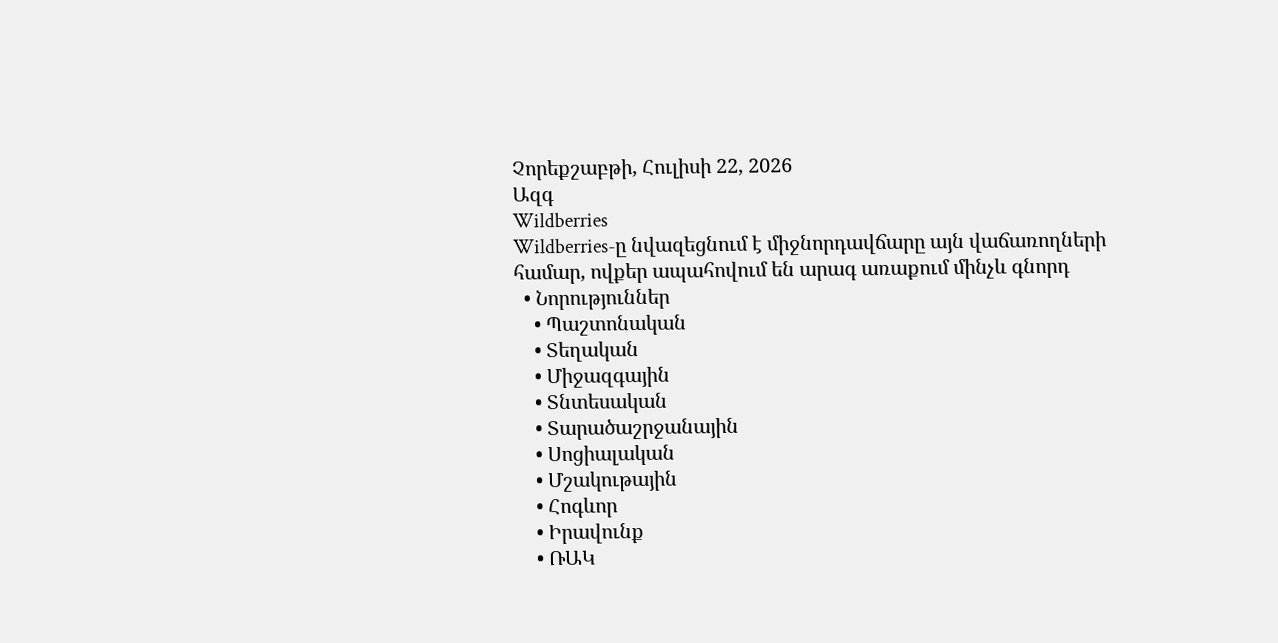Չորեքշաբթի, Հուլիսի 22, 2026
Ազգ
Wildberries
Wildberries-ը նվազեցնում է միջնորդավճարը այն վաճառողների համար, ովքեր ապահովում են արագ առաքում մինչև գնորդ
  • Նորություններ
    • Պաշտոնական
    • Տեղական
    • Միջազգային
    • Տնտեսական
    • Տարածաշրջանային
    • Սոցիալական
    • Մշակութային
    • Հոգևոր
    • Իրավունք
    • ՌԱԿ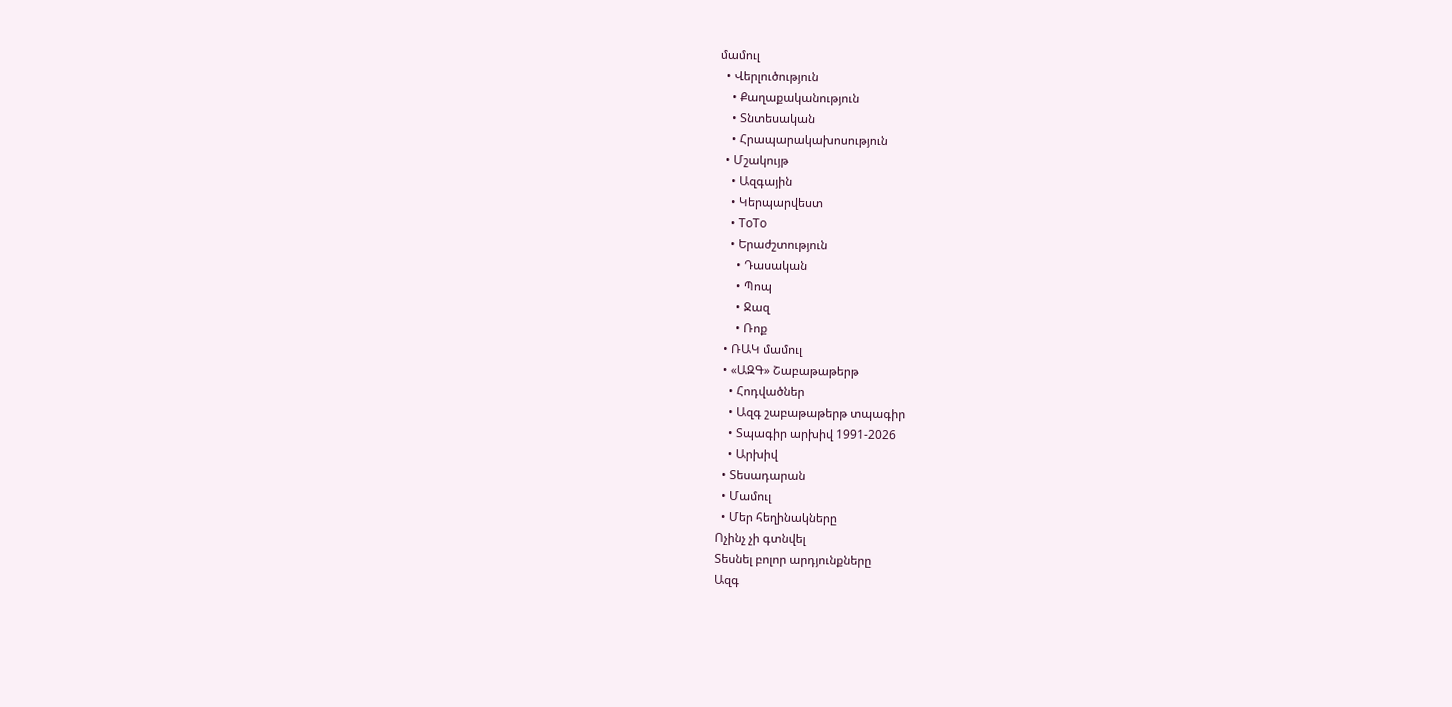մամուլ
  • Վերլուծություն
    • Քաղաքականություն
    • Տնտեսական
    • Հրապարակախոսություն
  • Մշակույթ
    • Ազգային
    • Կերպարվեստ
    • ToTo
    • Երաժշտություն
      • Դասական
      • Պոպ
      • Ջազ
      • Ռոք
  • ՌԱԿ մամուլ
  • «ԱԶԳ» Շաբաթաթերթ
    • Հոդվածներ
    • Ազգ շաբաթաթերթ տպագիր
    • Տպագիր արխիվ 1991-2026
    • Արխիվ
  • Տեսադարան
  • Մամուլ
  • Մեր հեղինակները
Ոչինչ չի գտնվել
Տեսնել բոլոր արդյունքները
Ազգ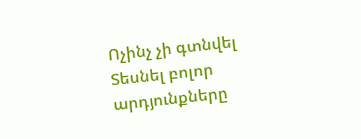Ոչինչ չի գտնվել
Տեսնել բոլոր արդյունքները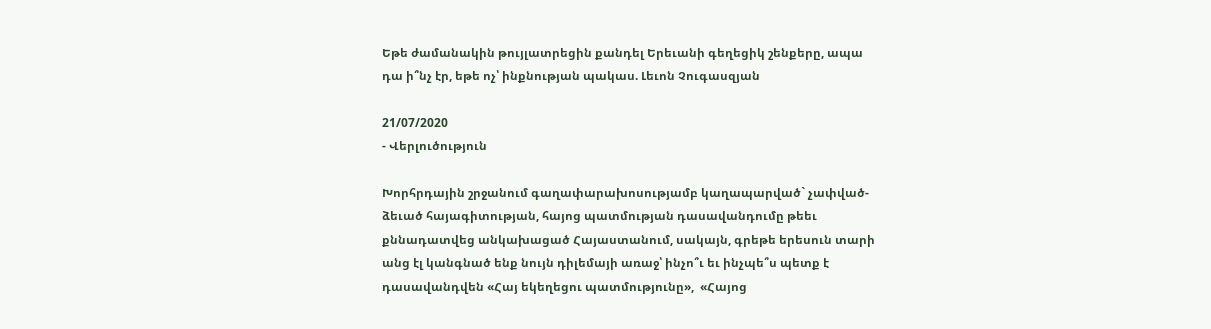Եթե ժամանակին թույլատրեցին քանդել Երեւանի գեղեցիկ շենքերը, ապա դա ի՞նչ էր, եթե ոչ՝ ինքնության պակաս. Լեւոն Չուգասզյան

21/07/2020
- Վերլուծություն

Խորհրդային շրջանում գաղափարախոսությամբ կաղապարված` չափված-ձեւած հայագիտության, հայոց պատմության դասավանդումը թեեւ քննադատվեց անկախացած Հայաստանում, սակայն, գրեթե երեսուն տարի անց էլ կանգնած ենք նույն դիլեմայի առաջ՝ ինչո՞ւ եւ ինչպե՞ս պետք է դասավանդվեն «Հայ եկեղեցու պատմությունը»,  «Հայոց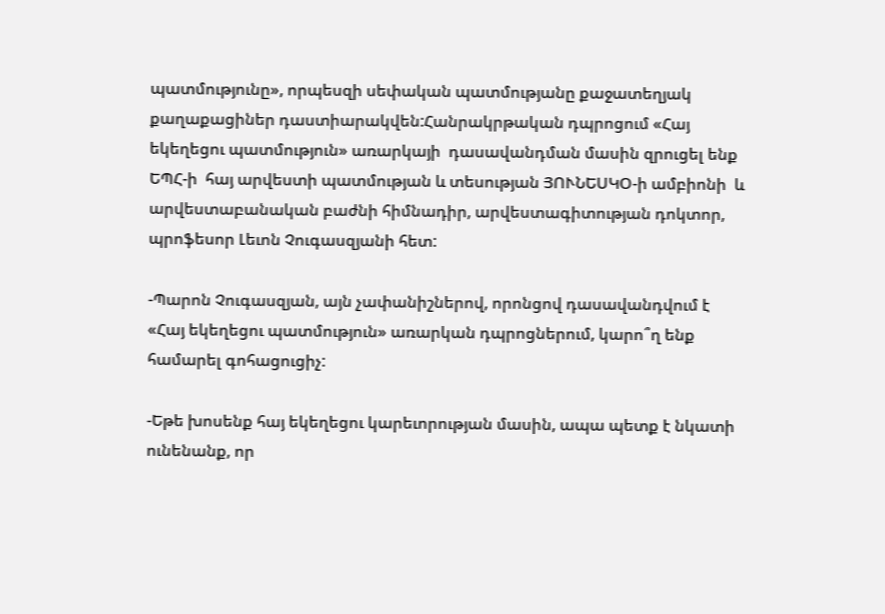պատմությունը», որպեսզի սեփական պատմությանը քաջատեղյակ քաղաքացիներ դաստիարակվեն:Հանրակրթական դպրոցում «Հայ եկեղեցու պատմություն» առարկայի  դասավանդման մասին զրուցել ենք ԵՊՀ-ի  հայ արվեստի պատմության և տեսության ՅՈՒՆԵՍԿՕ-ի ամբիոնի  և արվեստաբանական բաժնի հիմնադիր, արվեստագիտության դոկտոր, պրոֆեսոր Լեւոն Չուգասզյանի հետ:

-Պարոն Չուգասզյան, այն չափանիշներով, որոնցով դասավանդվում է «Հայ եկեղեցու պատմություն» առարկան դպրոցներում, կարո՞ղ ենք համարել գոհացուցիչ:

-Եթե խոսենք հայ եկեղեցու կարեւորության մասին, ապա պետք է նկատի ունենանք, որ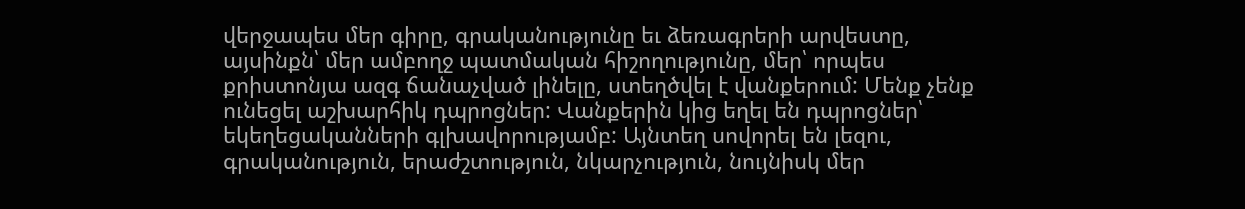վերջապես մեր գիրը, գրականությունը եւ ձեռագրերի արվեստը, այսինքն՝ մեր ամբողջ պատմական հիշողությունը, մեր՝ որպես քրիստոնյա ազգ ճանաչված լինելը, ստեղծվել է վանքերում: Մենք չենք ունեցել աշխարհիկ դպրոցներ: Վանքերին կից եղել են դպրոցներ՝ եկեղեցականների գլխավորությամբ: Այնտեղ սովորել են լեզու, գրականություն, երաժշտություն, նկարչություն, նույնիսկ մեր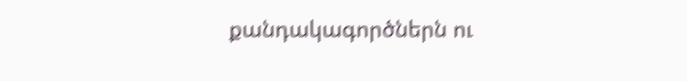քանդակագործներն ու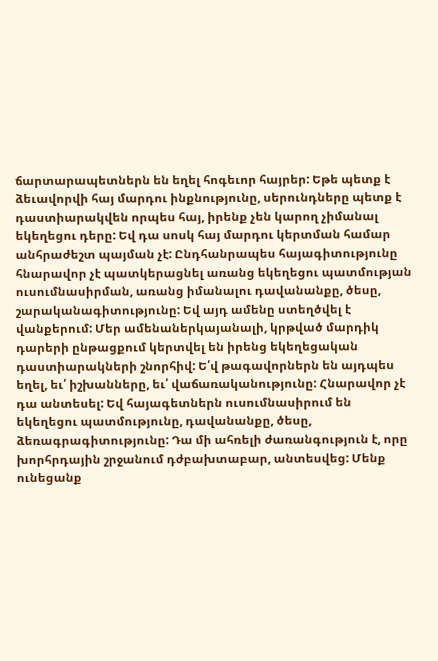ճարտարապետներն են եղել հոգեւոր հայրեր: Եթե պետք է ձեւավորվի հայ մարդու ինքնությունը, սերունդները պետք է դաստիարակվեն որպես հայ, իրենք չեն կարող չիմանալ եկեղեցու դերը: Եվ դա սոսկ հայ մարդու կերտման համար անհրաժեշտ պայման չէ: Ընդհանրապես հայագիտությունը հնարավոր չէ պատկերացնել առանց եկեղեցու պատմության ուսումնասիրման, առանց իմանալու դավանանքը, ծեսը, շարականագիտությունը: Եվ այդ ամենը ստեղծվել է վանքերում: Մեր ամենաներկայանալի, կրթված մարդիկ դարերի ընթացքում կերտվել են իրենց եկեղեցական դաստիարակների շնորհիվ: Ե՛վ թագավորներն են այդպես եղել, եւ՛ իշխանները, եւ՛ վաճառականությունը: Հնարավոր չէ դա անտեսել: Եվ հայագետներն ուսումնասիրում են եկեղեցու պատմությունը, դավանանքը, ծեսը, ձեռագրագիտությունը: Դա մի ահռելի ժառանգություն է, որը խորհրդային շրջանում դժբախտաբար, անտեսվեց: Մենք ունեցանք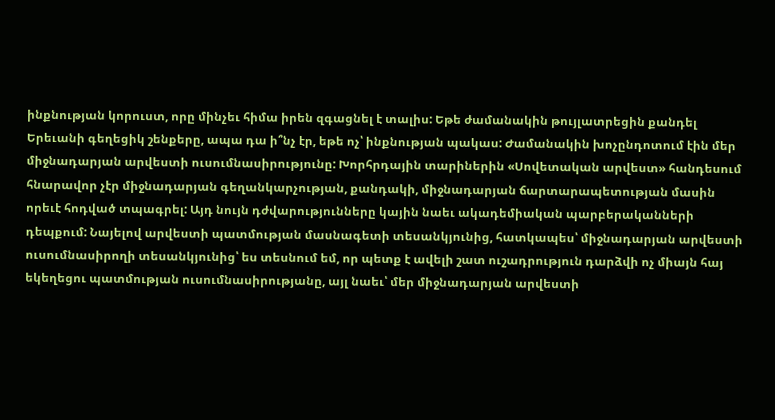ինքնության կորուստ, որը մինչեւ հիմա իրեն զգացնել է տալիս: Եթե ժամանակին թույլատրեցին քանդել Երեւանի գեղեցիկ շենքերը, ապա դա ի՞նչ էր, եթե ոչ՝ ինքնության պակաս: Ժամանակին խոչընդոտում էին մեր միջնադարյան արվեստի ուսումնասիրությունը: Խորհրդային տարիներին «Սովետական արվեստ» հանդեսում հնարավոր չէր միջնադարյան գեղանկարչության, քանդակի, միջնադարյան ճարտարապետության մասին որեւէ հոդված տպագրել: Այդ նույն դժվարությունները կային նաեւ ակադեմիական պարբերականների դեպքում: Նայելով արվեստի պատմության մասնագետի տեսանկյունից, հատկապես՝ միջնադարյան արվեստի ուսումնասիրողի տեսանկյունից՝ ես տեսնում եմ, որ պետք է ավելի շատ ուշադրություն դարձվի ոչ միայն հայ եկեղեցու պատմության ուսումնասիրությանը, այլ նաեւ՝ մեր միջնադարյան արվեստի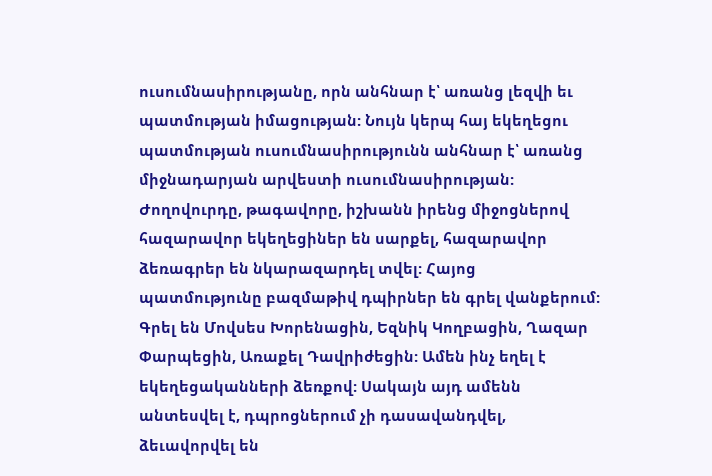ուսումնասիրությանը, որն անհնար է՝ առանց լեզվի եւ պատմության իմացության: Նույն կերպ հայ եկեղեցու պատմության ուսումնասիրությունն անհնար է՝ առանց միջնադարյան արվեստի ուսումնասիրության: Ժողովուրդը, թագավորը, իշխանն իրենց միջոցներով հազարավոր եկեղեցիներ են սարքել, հազարավոր ձեռագրեր են նկարազարդել տվել: Հայոց պատմությունը բազմաթիվ դպիրներ են գրել վանքերում: Գրել են Մովսես Խորենացին, Եզնիկ Կողբացին, Ղազար Փարպեցին, Առաքել Դավրիժեցին: Ամեն ինչ եղել է եկեղեցականների ձեռքով: Սակայն այդ ամենն անտեսվել է, դպրոցներում չի դասավանդվել, ձեւավորվել են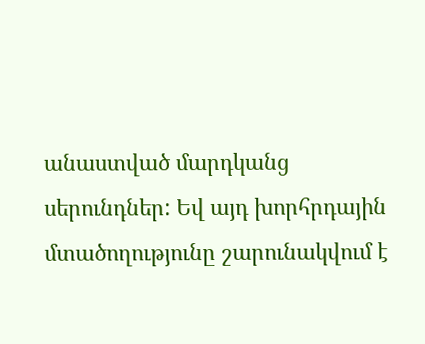անաստված մարդկանց սերունդներ: Եվ այդ խորհրդային մտածողությունը շարունակվում է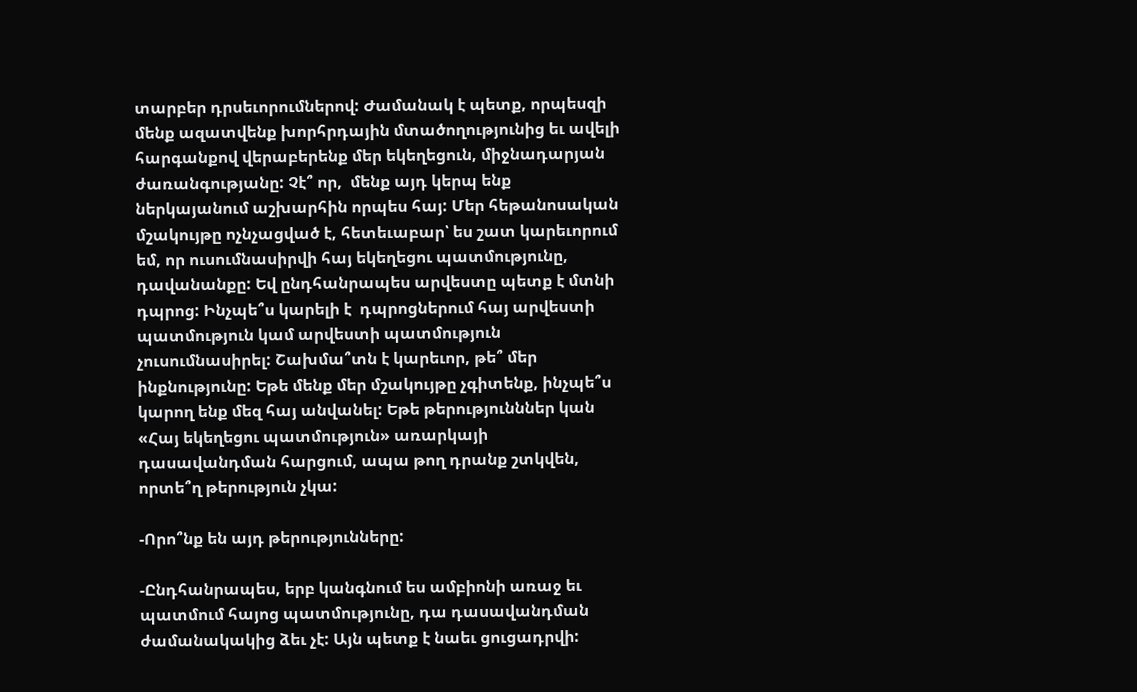տարբեր դրսեւորումներով: Ժամանակ է պետք, որպեսզի մենք ազատվենք խորհրդային մտածողությունից եւ ավելի հարգանքով վերաբերենք մեր եկեղեցուն, միջնադարյան ժառանգությանը: Չէ՞ որ,  մենք այդ կերպ ենք ներկայանում աշխարհին որպես հայ: Մեր հեթանոսական մշակույթը ոչնչացված է, հետեւաբար՝ ես շատ կարեւորում եմ, որ ուսումնասիրվի հայ եկեղեցու պատմությունը, դավանանքը: Եվ ընդհանրապես արվեստը պետք է մտնի դպրոց: Ինչպե՞ս կարելի է  դպրոցներում հայ արվեստի պատմություն կամ արվեստի պատմություն չուսումնասիրել: Շախմա՞տն է կարեւոր, թե՞ մեր ինքնությունը: Եթե մենք մեր մշակույթը չգիտենք, ինչպե՞ս կարող ենք մեզ հայ անվանել: Եթե թերությունններ կան «Հայ եկեղեցու պատմություն» առարկայի դասավանդման հարցում, ապա թող դրանք շտկվեն, որտե՞ղ թերություն չկա:

-Որո՞նք են այդ թերությունները:

-Ընդհանրապես, երբ կանգնում ես ամբիոնի առաջ եւ պատմում հայոց պատմությունը, դա դասավանդման ժամանակակից ձեւ չէ: Այն պետք է նաեւ ցուցադրվի: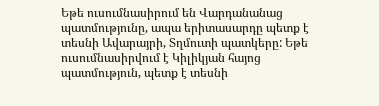Եթե ուսումնասիրում են Վարդանանաց պատմությունը, ապա երիտասարդը պետք է տեսնի Ավարայրի, Տղմուտի պատկերը: Եթե ուսումնասիրվում է Կիլիկյան հայոց պատմություն, պետք է տեսնի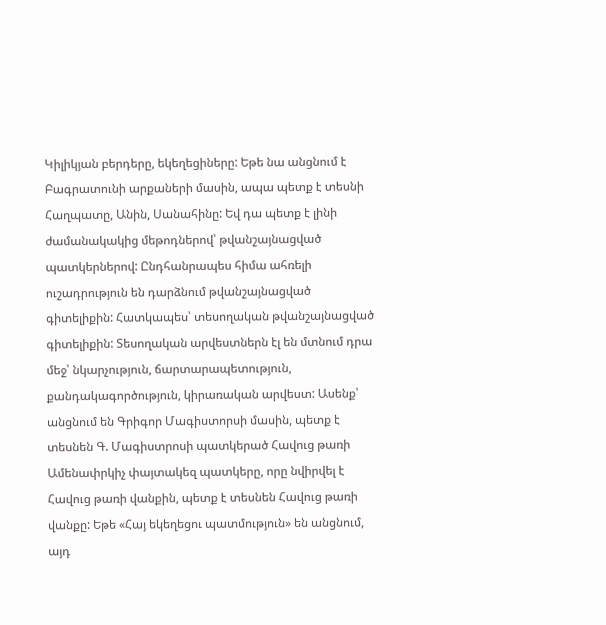Կիլիկյան բերդերը, եկեղեցիները: Եթե նա անցնում է Բագրատունի արքաների մասին, ապա պետք է տեսնի Հաղպատը, Անին, Սանահինը: Եվ դա պետք է լինի ժամանակակից մեթոդներով՝ թվանշայնացված պատկերներով: Ընդհանրապես հիմա ահռելի ուշադրություն են դարձնում թվանշայնացված գիտելիքին: Հատկապես՝ տեսողական թվանշայնացված գիտելիքին: Տեսողական արվեստներն էլ են մտնում դրա մեջ՝ նկարչություն, ճարտարապետություն, քանդակագործություն, կիրառական արվեստ: Ասենք՝ անցնում են Գրիգոր Մագիստորսի մասին, պետք է տեսնեն Գ. Մագիստրոսի պատկերած Հավուց թառի Ամենափրկիչ փայտակեզ պատկերը, որը նվիրվել է Հավուց թառի վանքին, պետք է տեսնեն Հավուց թառի վանքը: Եթե «Հայ եկեղեցու պատմություն» են անցնում, այդ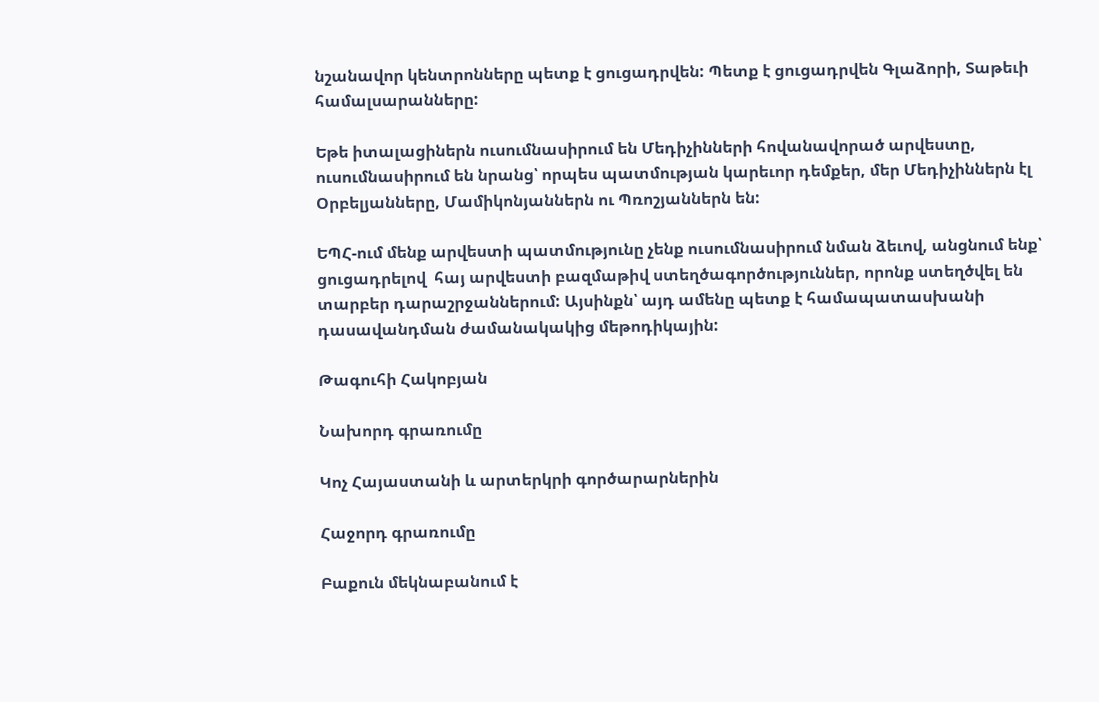նշանավոր կենտրոնները պետք է ցուցադրվեն: Պետք է ցուցադրվեն Գլաձորի, Տաթեւի համալսարանները:

Եթե իտալացիներն ուսումնասիրում են Մեդիչինների հովանավորած արվեստը, ուսումնասիրում են նրանց՝ որպես պատմության կարեւոր դեմքեր, մեր Մեդիչիններն էլ Օրբելյանները, Մամիկոնյաններն ու Պռոշյաններն են:

ԵՊՀ-ում մենք արվեստի պատմությունը չենք ուսումնասիրում նման ձեւով, անցնում ենք՝ ցուցադրելով  հայ արվեստի բազմաթիվ ստեղծագործություններ, որոնք ստեղծվել են տարբեր դարաշրջաններում: Այսինքն՝ այդ ամենը պետք է համապատասխանի դասավանդման ժամանակակից մեթոդիկային:

Թագուհի Հակոբյան

Նախորդ գրառումը

Կոչ Հայաստանի և արտերկրի գործարարներին

Հաջորդ գրառումը

Բաքուն մեկնաբանում է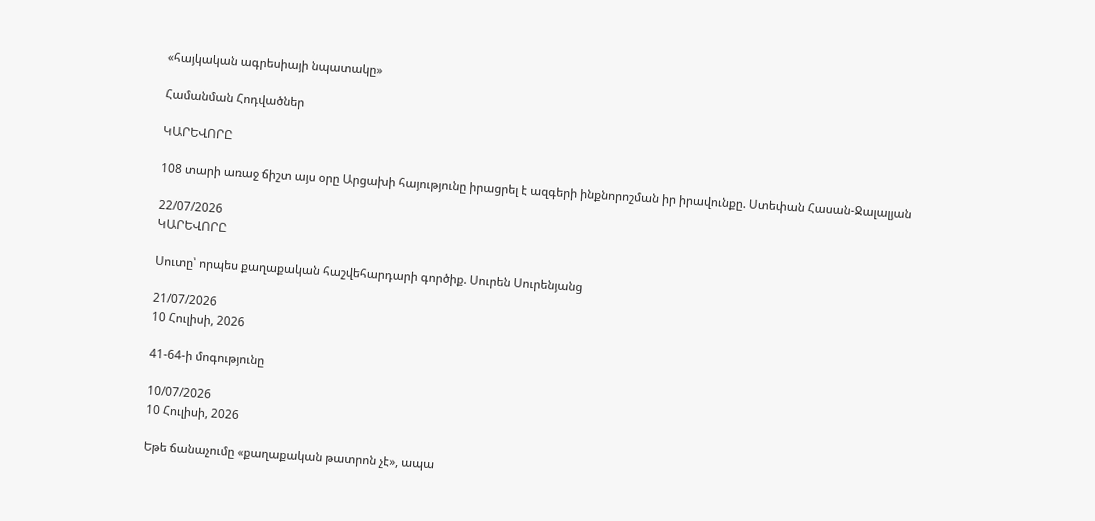«հայկական ագրեսիայի նպատակը»

Համանման Հոդվածներ

ԿԱՐԵՎՈՐԸ

108 տարի առաջ ճիշտ այս օրը Արցախի հայությունը իրացրել է ազգերի ինքնորոշման իր իրավունքը. Ստեփան Հասան-Ջալալյան

22/07/2026
ԿԱՐԵՎՈՐԸ

Սուտը՝ որպես քաղաքական հաշվեհարդարի գործիք. Սուրեն Սուրենյանց

21/07/2026
10 Հուլիսի, 2026

41-64-ի մոգությունը

10/07/2026
10 Հուլիսի, 2026

Եթե ճանաչումը «քաղաքական թատրոն չէ», ապա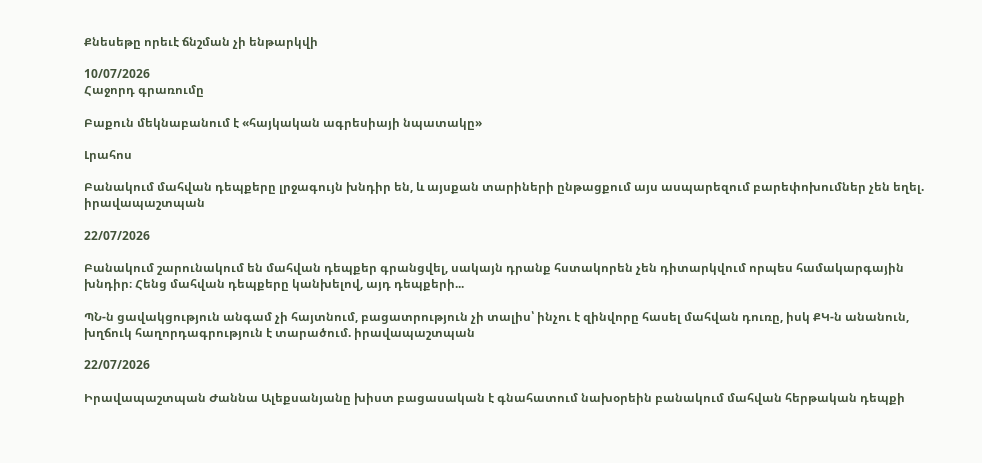Քնեսեթը որեւէ ճնշման չի ենթարկվի

10/07/2026
Հաջորդ գրառումը

Բաքուն մեկնաբանում է «հայկական ագրեսիայի նպատակը»

Լրահոս

Բանակում մահվան դեպքերը լրջագույն խնդիր են, և այսքան տարիների ընթացքում այս ասպարեզում բարեփոխումներ չեն եղել. իրավապաշտպան

22/07/2026

Բանակում շարունակում են մահվան դեպքեր գրանցվել, սակայն դրանք հստակորեն չեն դիտարկվում որպես համակարգային խնդիր։ Հենց մահվան դեպքերը կանխելով, այդ դեպքերի...

ՊՆ-ն ցավակցություն անգամ չի հայտնում, բացատրություն չի տալիս՝ ինչու է զինվորը հասել մահվան դուռը, իսկ ՔԿ-ն անանուն, խղճուկ հաղորդագրություն է տարածում. իրավապաշտպան

22/07/2026

Իրավապաշտպան Ժաննա Ալեքսանյանը խիստ բացասական է գնահատում նախօրեին բանակում մահվան հերթական դեպքի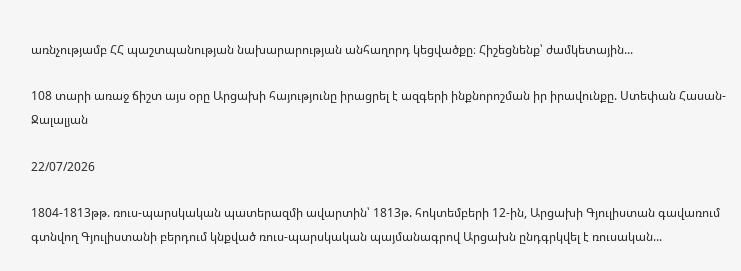առնչությամբ ՀՀ պաշտպանության նախարարության անհաղորդ կեցվածքը։ Հիշեցնենք՝ ժամկետային...

108 տարի առաջ ճիշտ այս օրը Արցախի հայությունը իրացրել է ազգերի ինքնորոշման իր իրավունքը. Ստեփան Հասան-Ջալալյան

22/07/2026

1804-1813թթ. ռուս-պարսկական պատերազմի ավարտին՝ 1813թ. հոկտեմբերի 12-ին, Արցախի Գյուլիստան գավառում գտնվող Գյուլիստանի բերդում կնքված ռուս-պարսկական պայմանագրով Արցախն ընդգրկվել է ռուսական...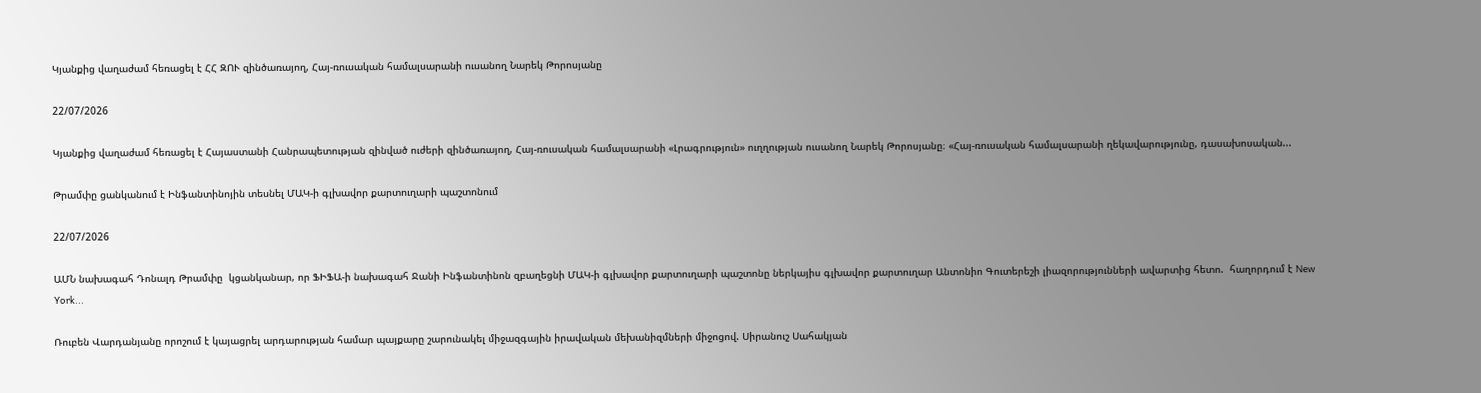Կյանքից վաղաժամ հեռացել է ՀՀ ԶՈՒ զինծառայող, Հայ-ռուսական համալսարանի ուսանող Նարեկ Թորոսյանը

22/07/2026

Կյանքից վաղաժամ հեռացել է Հայաստանի Հանրապետության զինված ուժերի զինծառայող, Հայ-ռուսական համալսարանի «Լրագրություն» ուղղության ուսանող Նարեկ Թորոսյանը։ «Հայ-ռուսական համալսարանի ղեկավարությունը, դասախոսական...

Թրամփը ցանկանում է Ինֆանտինոյին տեսնել ՄԱԿ-ի գլխավոր քարտուղարի պաշտոնում

22/07/2026

ԱՄՆ նախագահ Դոնալդ Թրամփը  կցանկանար, որ ՖԻՖԱ-ի նախագահ Ջանի Ինֆանտինոն զբաղեցնի ՄԱԿ-ի գլխավոր քարտուղարի պաշտոնը ներկայիս գլխավոր քարտուղար Անտոնիո Գուտերեշի լիազորությունների ավարտից հետո.  հաղորդում է New York...

Ռուբեն Վարդանյանը որոշում է կայացրել արդարության համար պայքարը շարունակել միջազգային իրավական մեխանիզմների միջոցով. Սիրանուշ Սահակյան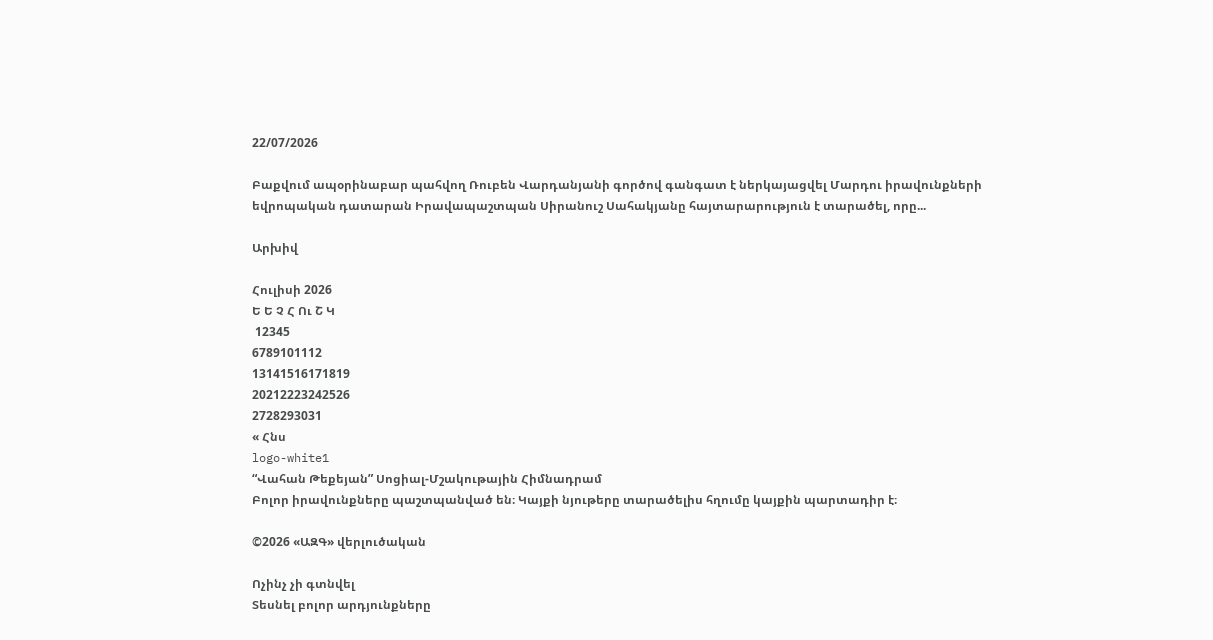22/07/2026

Բաքվում ապօրինաբար պահվող Ռուբեն Վարդանյանի գործով գանգատ է ներկայացվել Մարդու իրավունքների եվրոպական դատարան Իրավապաշտպան Սիրանուշ Սահակյանը հայտարարություն է տարածել, որը...

Արխիվ

Հուլիսի 2026
Ե Ե Չ Հ Ու Շ Կ
 12345
6789101112
13141516171819
20212223242526
2728293031
« Հնս
logo-white1
“Վահան Թեքեյան” Սոցիալ-Մշակութային Հիմնադրամ
Բոլոր իրավունքները պաշտպանված են։ Կայքի նյութերը տարածելիս հղումը կայքին պարտադիր է։

©2026 «ԱԶԳ» վերլուծական

Ոչինչ չի գտնվել
Տեսնել բոլոր արդյունքները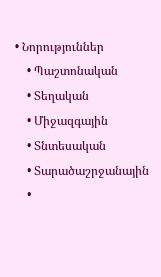• Նորություններ
    • Պաշտոնական
    • Տեղական
    • Միջազգային
    • Տնտեսական
    • Տարածաշրջանային
    •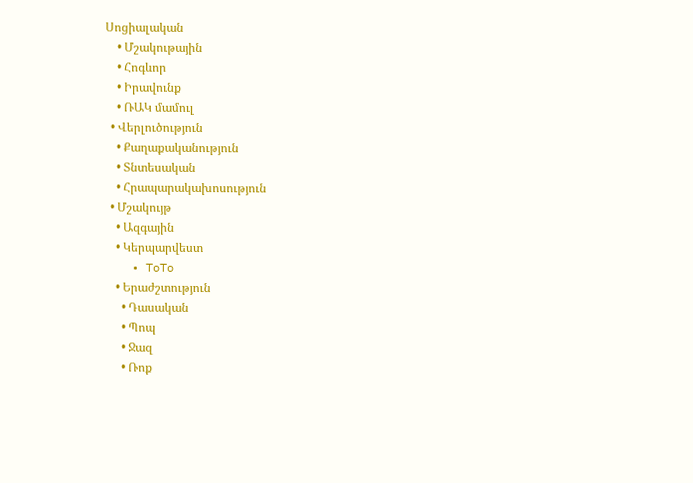Սոցիալական
    • Մշակութային
    • Հոգևոր
    • Իրավունք
    • ՌԱԿ մամուլ
  • Վերլուծություն
    • Քաղաքականություն
    • Տնտեսական
    • Հրապարակախոսություն
  • Մշակույթ
    • Ազգային
    • Կերպարվեստ
    • ToTo
    • Երաժշտություն
      • Դասական
      • Պոպ
      • Ջազ
      • Ռոք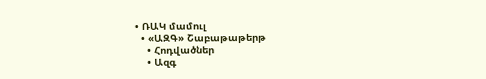• ՌԱԿ մամուլ
  • «ԱԶԳ» Շաբաթաթերթ
    • Հոդվածներ
    • Ազգ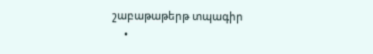շաբաթաթերթ տպագիր
    •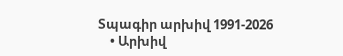Տպագիր արխիվ 1991-2026
    • Արխիվ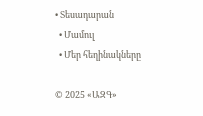• Տեսադարան
  • Մամուլ
  • Մեր հեղինակները

© 2025 «ԱԶԳ»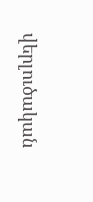վերլուծական